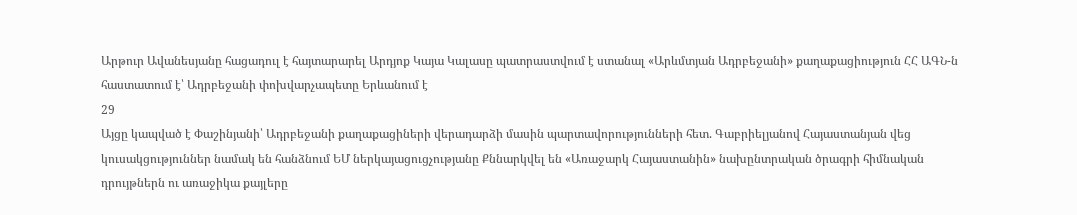Արթուր Ավանեսյանը հացադուլ է հայտարարել Արդյոք Կայա Կալասը պատրաստվում է ստանալ «Արևմտյան Ադրբեջանի» քաղաքացիություն ՀՀ ԱԳՆ-ն հաստատում է՝ Ադրբեջանի փոխվարչապետը Երևանում է
29
Այցը կապված է Փաշինյանի՝ Ադրբեջանի քաղաքացիների վերադարձի մասին պարտավորությունների հետ. Գաբրիելյանով Հայաստանյան վեց կուսակցություններ նամակ են հանձնում ԵՄ ներկայացուցչությանը Քննարկվել են «Առաջարկ Հայաստանին» նախընտրական ծրագրի հիմնական դրույթներն ու առաջիկա քայլերը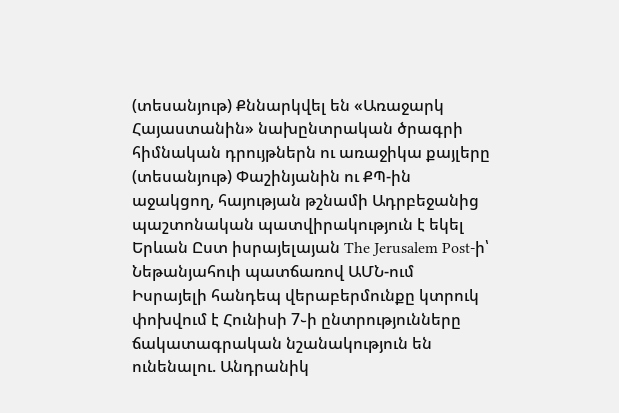(տեսանյութ) Քննարկվել են «Առաջարկ Հայաստանին» նախընտրական ծրագրի հիմնական դրույթներն ու առաջիկա քայլերը (տեսանյութ) Փաշինյանին ու ՔՊ-ին աջակցող, հայության թշնամի Ադրբեջանից պաշտոնական պատվիրակություն է եկել Երևան Ըստ իսրայելայան The Jerusalem Post-ի՝ Նեթանյահուի պատճառով ԱՄՆ-ում Իսրայելի հանդեպ վերաբերմունքը կտրուկ փոխվում է Հունիսի 7֊ի ընտրությունները ճակատագրական նշանակություն են ունենալու. Անդրանիկ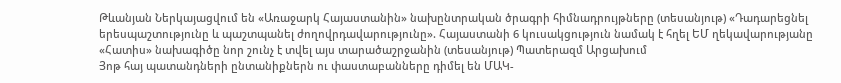Թևանյան Ներկայացվում են «Առաջարկ Հայաստանին» նախընտրական ծրագրի հիմնադրույթները (տեսանյութ) «Դադարեցնել երեսպաշտությունը և պաշտպանել ժողովրդավարությունը». Հայաստանի 6 կուսակցություն նամակ է հղել ԵՄ ղեկավարությանը «Հատիս» նախագիծը նոր շունչ է տվել այս տարածաշրջանին (տեսանյութ) Պատերազմ Արցախում
Յոթ հայ պատանդների ընտանիքներն ու փաստաբանները դիմել են ՄԱԿ-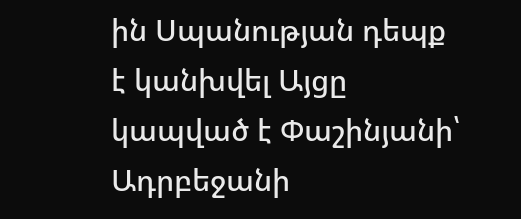ին Սպանության դեպք է կանխվել Այցը կապված է Փաշինյանի՝ Ադրբեջանի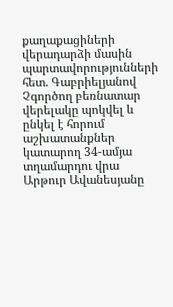քաղաքացիների վերադարձի մասին պարտավորությունների հետ. Գաբրիելյանով Չգործող բեռնատար վերելակը պոկվել և ընկել է հորում աշխատանքներ կատարող 34-ամյա տղամարդու վրա Արթուր Ավանեսյանը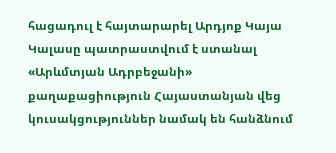հացադուլ է հայտարարել Արդյոք Կայա Կալասը պատրաստվում է ստանալ «Արևմտյան Ադրբեջանի» քաղաքացիություն Հայաստանյան վեց կուսակցություններ նամակ են հանձնում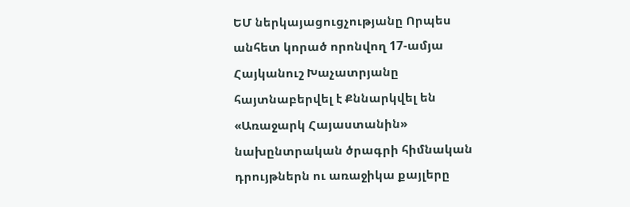ԵՄ ներկայացուցչությանը Որպես անհետ կորած որոնվող 17-ամյա Հայկանուշ Խաչատրյանը հայտնաբերվել է Քննարկվել են «Առաջարկ Հայաստանին» նախընտրական ծրագրի հիմնական դրույթներն ու առաջիկա քայլերը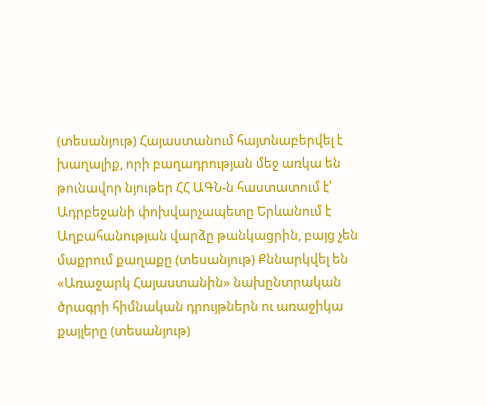(տեսանյութ) Հայաստանում հայտնաբերվել է խաղալիք, որի բաղադրության մեջ առկա են թունավոր նյութեր ՀՀ ԱԳՆ-ն հաստատում է՝ Ադրբեջանի փոխվարչապետը Երևանում է Աղբահանության վարձը թանկացրին, բայց չեն մաքրում քաղաքը (տեսանյութ) Քննարկվել են «Առաջարկ Հայաստանին» նախընտրական ծրագրի հիմնական դրույթներն ու առաջիկա քայլերը (տեսանյութ)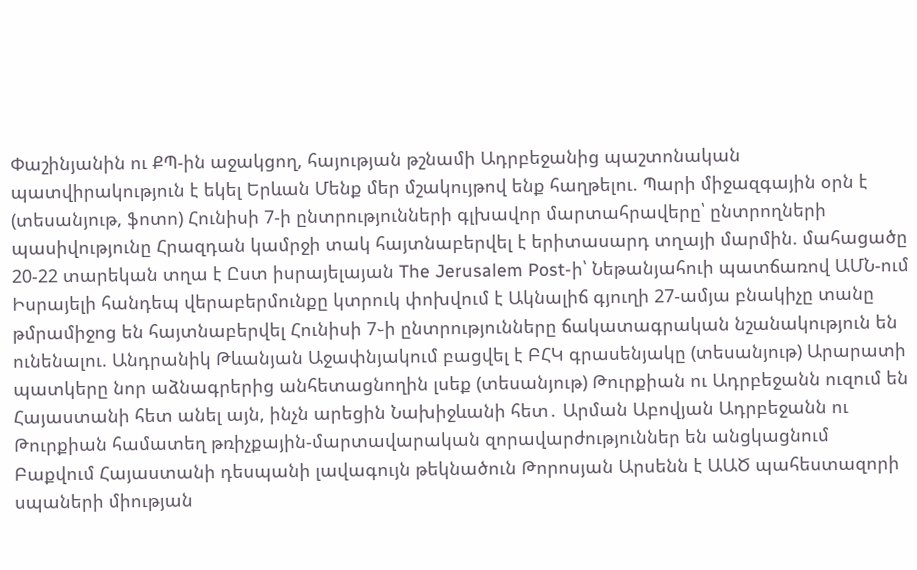Փաշինյանին ու ՔՊ-ին աջակցող, հայության թշնամի Ադրբեջանից պաշտոնական պատվիրակություն է եկել Երևան Մենք մեր մշակույթով ենք հաղթելու. Պարի միջազգային օրն է (տեսանյութ, ֆոտո) Հունիսի 7-ի ընտրությունների գլխավոր մարտահրավերը՝ ընտրողների պասիվությունը Հրազդան կամրջի տակ հայտնաբերվել է երիտասարդ տղայի մարմին. մահացածը 20-22 տարեկան տղա է Ըստ իսրայելայան The Jerusalem Post-ի՝ Նեթանյահուի պատճառով ԱՄՆ-ում Իսրայելի հանդեպ վերաբերմունքը կտրուկ փոխվում է Ակնալիճ գյուղի 27-ամյա բնակիչը տանը թմրամիջոց են հայտնաբերվել Հունիսի 7֊ի ընտրությունները ճակատագրական նշանակություն են ունենալու. Անդրանիկ Թևանյան Աջափնյակում բացվել է ԲՀԿ գրասենյակը (տեսանյութ) Արարատի պատկերը նոր աձնագրերից անհետացնողին լսեք (տեսանյութ) Թուրքիան ու Ադրբեջանն ուզում են Հայաստանի հետ անել այն, ինչն արեցին Նախիջևանի հետ․ Արման Աբովյան Ադրբեջանն ու Թուրքիան համատեղ թռիչքային-մարտավարական զորավարժություններ են անցկացնում Բաքվում Հայաստանի դեսպանի լավագույն թեկնածուն Թորոսյան Արսենն է ԱԱԾ պահեստազորի սպաների միության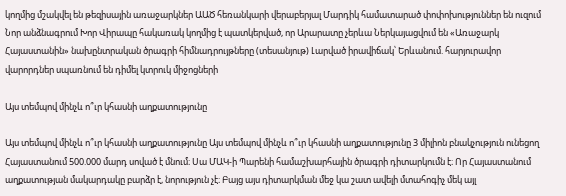կողմից մշակվել են թեզիսային առաջարկներ ԱԱԾ հեռանկարի վերաբերյալ Մարդիկ համատարած փոփոխություններ են ուզում Նոր անձնագրում Խոր Վիրապը հակառակ կողմից է պատկերված, որ Արարատը չերևա Ներկայացվում են «Առաջարկ Հայաստանին» նախընտրական ծրագրի հիմնադրույթները (տեսանյութ) Լարված իրավիճակ՝ Երևանում. հարյուրավոր վարորդներ սպառնում են դիմել կտրուկ միջոցների

Այս տեմպով մինչև ո՞ւր կհասնի աղքատությունը

Այս տեմպով մինչև ո՞ւր կհասնի աղքատությունը Այս տեմպով մինչև ո՞ւր կհասնի աղքատությունը 3 միլիոն բնակչություն ունեցող Հայաստանում 500.000 մարդ սոված է մնում։ Սա ՄԱԿ-ի Պարենի համաշխարհային ծրագրի դիտարկումն է։ Որ Հայաստանում աղքատության մակարդակը բարձր է, նորություն չէ։ Բայց այս դիտարկման մեջ կա շատ ավելի մտահոգիչ մեկ այլ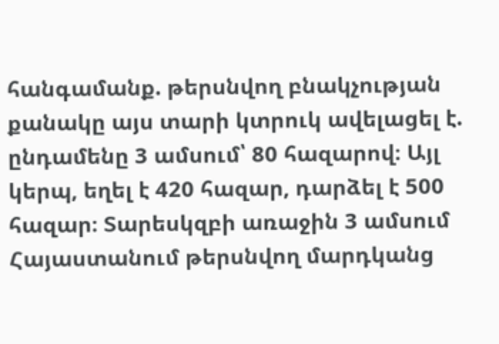հանգամանք. թերսնվող բնակչության քանակը այս տարի կտրուկ ավելացել է. ընդամենը 3 ամսում՝ 80 հազարով։ Այլ կերպ, եղել է 420 հազար, դարձել է 500 հազար։ Տարեսկզբի առաջին 3 ամսում Հայաստանում թերսնվող մարդկանց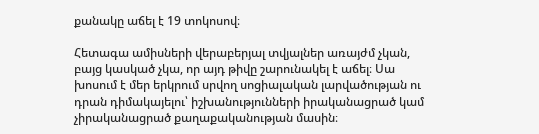քանակը աճել է 19 տոկոսով։

Հետագա ամիսների վերաբերյալ տվյալներ առայժմ չկան, բայց կասկած չկա, որ այդ թիվը շարունակել է աճել։ Սա խոսում է մեր երկրում սրվող սոցիալական լարվածության ու դրան դիմակայելու՝ իշխանությունների իրականացրած կամ չիրականացրած քաղաքականության մասին։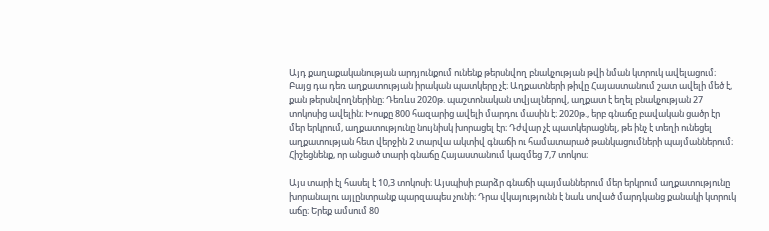Այդ քաղաքականության արդյունքում ունենք թերսնվող բնակչության թվի նման կտրուկ ավելացում։ Բայց դա դեռ աղքատության իրական պատկերը չէ։ Աղքատների թիվը Հայաստանում շատ ավելի մեծ է, քան թերսնվողներինը։ Դեռևս 2020թ. պաշտոնական տվյալներով, աղքատ է եղել բնակչության 27 տոկոսից ավելին։ Խոսքը 800 հազարից ավելի մարդու մասին է։ 2020թ., երբ գնաճը բավական ցածր էր մեր երկրում, աղքատությունը նույնիսկ խորացել էր։ Դժվար չէ պատկերացնել, թե ինչ է տեղի ունեցել աղքատության հետ վերջին 2 տարվա ակտիվ գնաճի ու համատարած թանկացումների պայմաններում։ Հիշեցնենք, որ անցած տարի գնաճը Հայաստանում կազմեց 7,7 տոկոս։

Այս տարի էլ հասել է 10,3 տոկոսի։ Այսպիսի բարձր գնաճի պայմաններում մեր երկրում աղքատությունը խորանալու այլընտրանք պարզապես չունի։ Դրա վկայությունն է նաև սոված մարդկանց քանակի կտրուկ աճը։ Երեք ամսում 80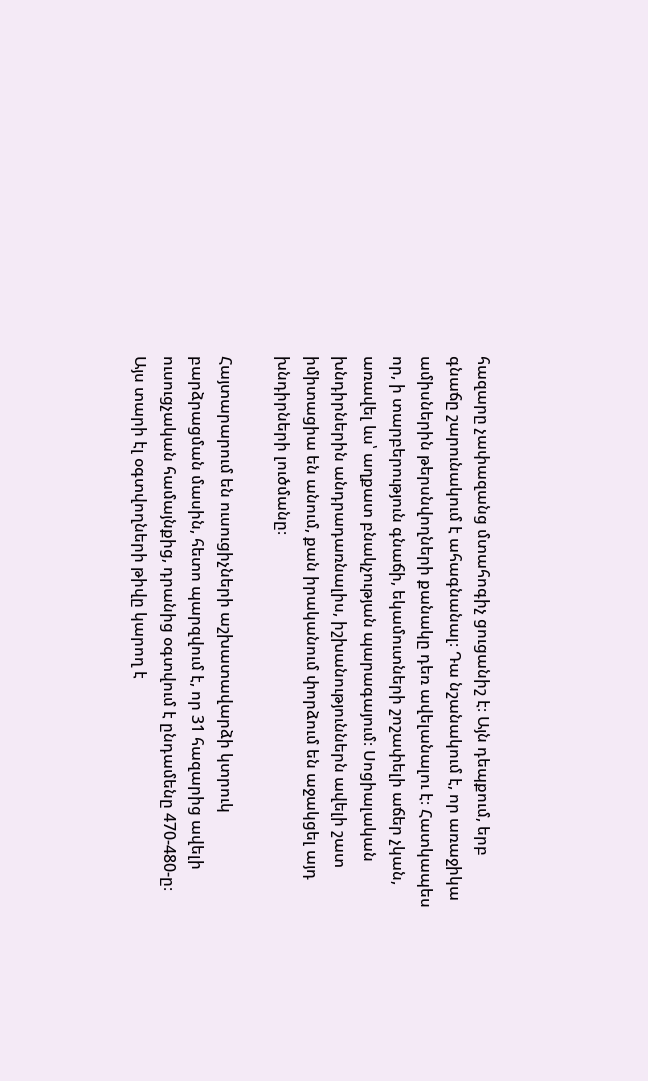հազարը չափազանց մտահոգիչ ցուցանիշ է։ Այն դեպքում, երբ գնաճը շարունակում է ահագնանալ։ Դա նշանակում է, որ առաջիկա ամիսներին թերսնվողների քանակը դեռ ավելանալու է։ Հատկապես որ, ի տարբերություն գնաճի, եկամուտների շոշափելի աճեր չկան, առավել ևս՝ աղքատ բնակչության պարագայում։ Սոցիալական խնդիրներին անդրադառնալիս, իշխանություններն ավելի շատ իմիտացիա են անում, քան իրականում փորձում են աջակցել այդ խնդիրների լուծմանը։

Հայտարարում են ուսուցիչների աշխատավարձի կտրուկ բարձրացման մասին, հետո պարզվում է, որ 31 հազարից ավելի ուսուցչական համայնքից, դրանից օգտվում է ընդամենը 470-480-ը։ Այս տարի էլ օգտվողների թիվը կարող է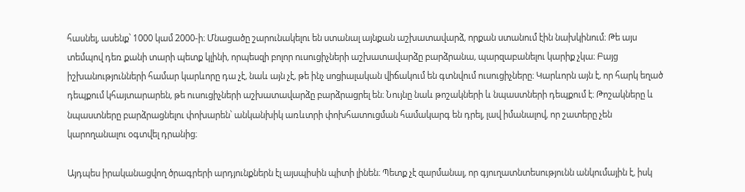հասնել, ասենք՝ 1000 կամ 2000-ի։ Մնացածը շարունակելու են ստանալ այնքան աշխատավարձ, որքան ստանում էին նախկինում։ Թե այս տեմպով դեռ քանի տարի պետք կլինի, որպեսզի բոլոր ուսուցիչների աշխատավարձը բարձրանա, պարզաբանելու կարիք չկա։ Բայց իշխանությունների համար կարևորը դա չէ, նաև այն չէ, թե ինչ սոցիալական վիճակում են գտնվում ուսուցիչները։ Կարևորն այն է, որ հարկ եղած դեպքում կհայտարարեն, թե ուսուցիչների աշխատավարձը բարձրացրել են։ Նույնը նաև թոշակների և նպաստների դեպքում է։ Թոշակները և նպաստները բարձրացնելու փոխարեն՝ անկանխիկ առևտրի փոխհատուցման համակարգ են դրել, լավ իմանալով, որ շատերը չեն կարողանալու օգտվել դրանից։

Այդպես իրականացվող ծրագրերի արդյունքներն էլ այսպիսին պիտի լինեն։ Պետք չէ զարմանալ, որ գյուղատնտեսությունն անկումային է, իսկ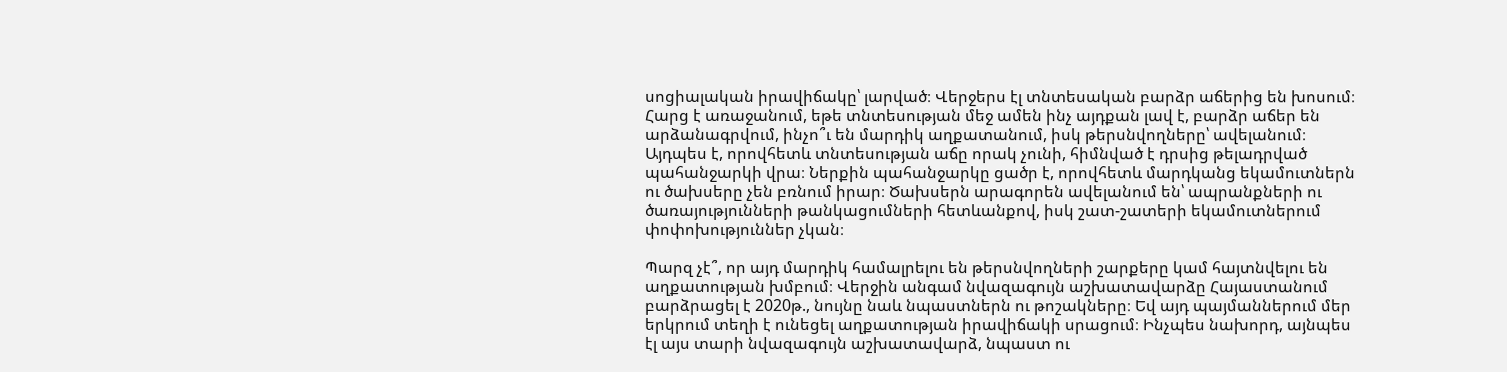սոցիալական իրավիճակը՝ լարված։ Վերջերս էլ տնտեսական բարձր աճերից են խոսում։ Հարց է առաջանում, եթե տնտեսության մեջ ամեն ինչ այդքան լավ է, բարձր աճեր են արձանագրվում, ինչո՞ւ են մարդիկ աղքատանում, իսկ թերսնվողները՝ ավելանում։ Այդպես է, որովհետև տնտեսության աճը որակ չունի, հիմնված է դրսից թելադրված պահանջարկի վրա։ Ներքին պահանջարկը ցածր է, որովհետև մարդկանց եկամուտներն ու ծախսերը չեն բռնում իրար։ Ծախսերն արագորեն ավելանում են՝ ապրանքների ու ծառայությունների թանկացումների հետևանքով, իսկ շատ-շատերի եկամուտներում փոփոխություններ չկան։

Պարզ չէ՞, որ այդ մարդիկ համալրելու են թերսնվողների շարքերը կամ հայտնվելու են աղքատության խմբում։ Վերջին անգամ նվազագույն աշխատավարձը Հայաստանում բարձրացել է 2020թ., նույնը նաև նպաստներն ու թոշակները։ Եվ այդ պայմաններում մեր երկրում տեղի է ունեցել աղքատության իրավիճակի սրացում։ Ինչպես նախորդ, այնպես էլ այս տարի նվազագույն աշխատավարձ, նպաստ ու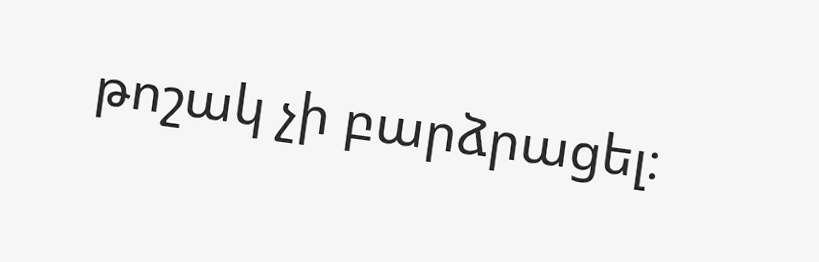թոշակ չի բարձրացել։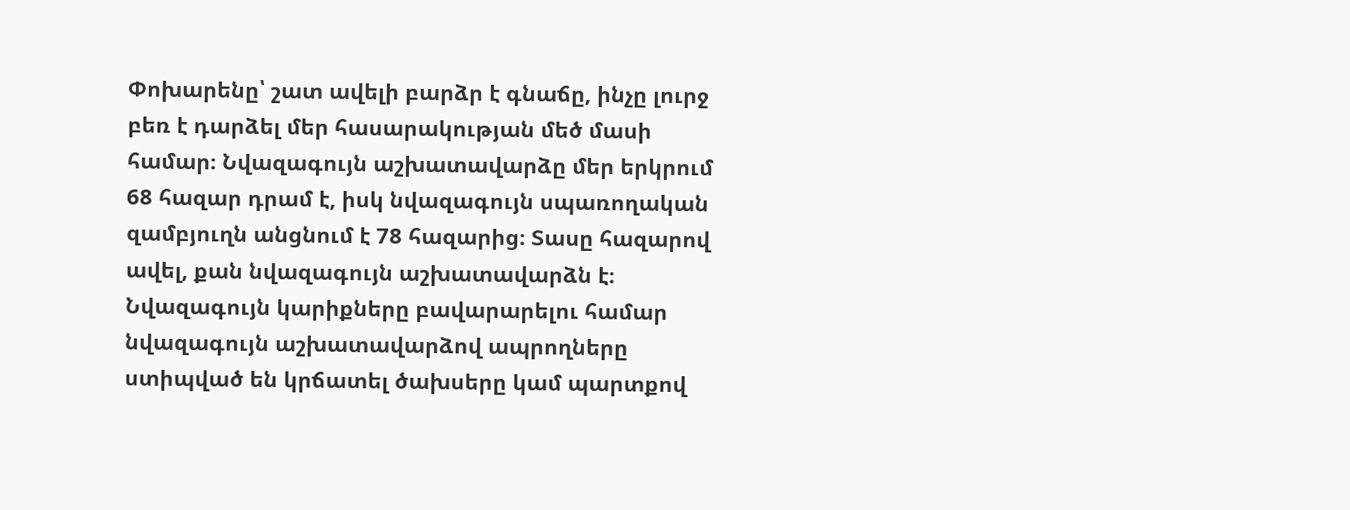Փոխարենը՝ շատ ավելի բարձր է գնաճը, ինչը լուրջ բեռ է դարձել մեր հասարակության մեծ մասի համար։ Նվազագույն աշխատավարձը մեր երկրում 68 հազար դրամ է, իսկ նվազագույն սպառողական զամբյուղն անցնում է 78 հազարից։ Տասը հազարով ավել, քան նվազագույն աշխատավարձն է։ Նվազագույն կարիքները բավարարելու համար նվազագույն աշխատավարձով ապրողները ստիպված են կրճատել ծախսերը կամ պարտքով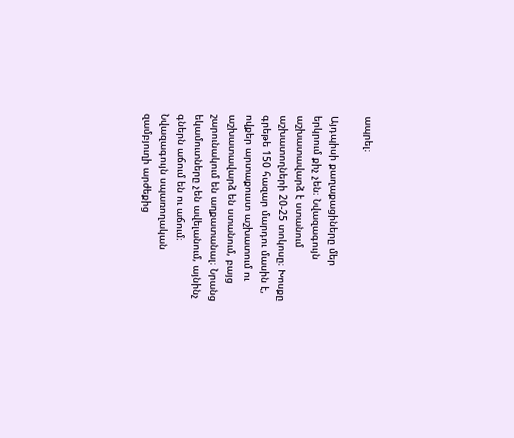ապրել։

Այդպիսի քաղաքացիները մեր երկրում քիչ չեն։ Նվազագույն աշխատավարձ է ստանում աշխատողների 20-25 տոկոսը։ Խոսքը գրեթե 150 հազար մարդու մասին է, ովքեր արտաքուստ աշխատում ու աշխատավարձ են ստանում, բայց շարունակում են աղքատանալ։ Նրանց եկամուտները չեն ավելանում, այնինչ գներն աճում են ու աճում։ Նվազագույն սպառողական զամբյուղի արժեքից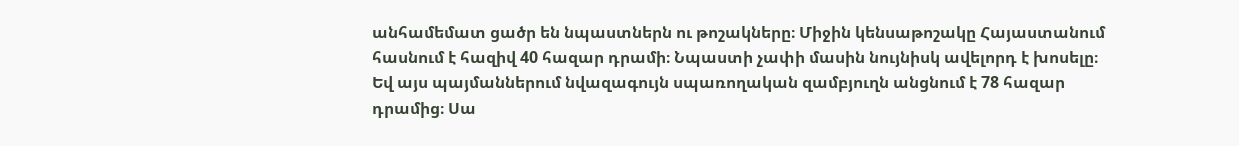անհամեմատ ցածր են նպաստներն ու թոշակները։ Միջին կենսաթոշակը Հայաստանում հասնում է հազիվ 40 հազար դրամի։ Նպաստի չափի մասին նույնիսկ ավելորդ է խոսելը։ Եվ այս պայմաններում նվազագույն սպառողական զամբյուղն անցնում է 78 հազար դրամից։ Սա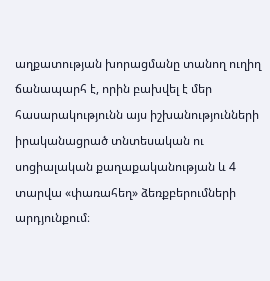աղքատության խորացմանը տանող ուղիղ ճանապարհ է, որին բախվել է մեր հասարակությունն այս իշխանությունների իրականացրած տնտեսական ու սոցիալական քաղաքականության և 4 տարվա «փառահեղ» ձեռքբերումների արդյունքում։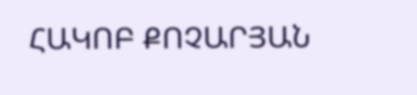ՀԱԿՈԲ ՔՈՉԱՐՅԱՆ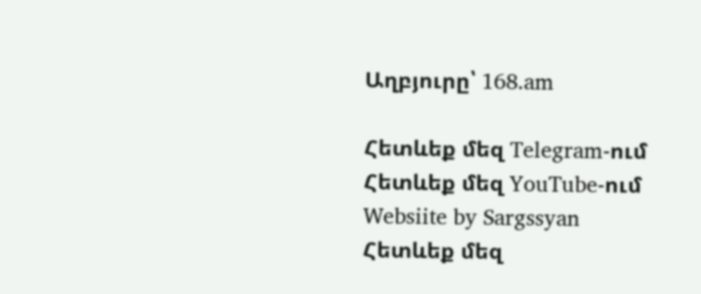Աղբյուրը՝ 168.am

Հետևեք մեզ Telegram-ում
Հետևեք մեզ YouTube-ում
Websiite by Sargssyan
Հետևեք մեզ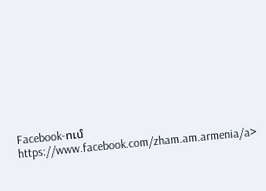Facebook-ում https://www.facebook.com/zham.am.armenia/a>